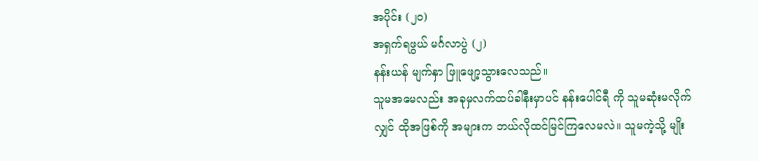အပိုင်း (၂၀)
အရှက်ရဖွယ် မင်္ဂလာပွဲ (၂)
နန်းယန် မျက်နှာ ဖြူဖျော့သွားလေသည်။
သူမအမေလည်း အခုမှလက်ထပ်ခါနီးမှာပင် နန်းပေါင်ရီ ကို သူမဆုံးမလိုက်လျှင် ထိုအဖြစ်ကို အများက ဘယ်လိုထင်မြင်ကြလေမလဲ။ သူမကဲ့သို့ မျိုး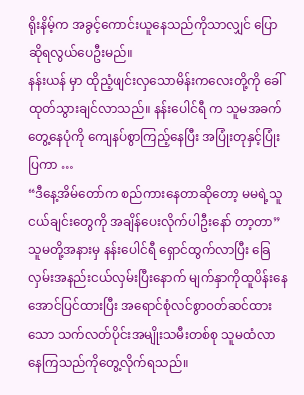ရိုးနိမ့်က အခွင့်ကောင်းယူနေသည်ကိုသာလျှင် ပြောဆိုရလွယ်ပေဦးမည်။
နန်းယန် မှာ ထိုညံ့ဖျင်းလှသောမိန်းကလေးတို့ကို ခေါ်ထုတ်သွားချင်လာသည်။ နန်းပေါင်ရီ က သူမအခက်တွေ့နေပုံကို ကျေနပ်စွာကြည့်နေပြီး အပြုံးတုနှင့်ပြုံးပြကာ …
“ဒီနေ့အိမ်တော်က စည်ကားနေတာဆိုတော့ မမရဲ့သူငယ်ချင်းတွေကို အချိန်ပေးလိုက်ပါဦးနော် တာ့တာ”
သူမတို့အနားမှ နန်းပေါင်ရီ ရှောင်ထွက်လာပြီး ခြေလှမ်းအနည်းငယ်လှမ်းပြီးနောက် မျက်နှာကိုထူပိန်းနေအောင်ပြင်ထားပြီး အရောင်စုံလင်စွာဝတ်ဆင်ထားသော သက်လတ်ပိုင်းအမျိုးသမီးတစ်စု သူမထံလာနေကြသည်ကိုတွေ့လိုက်ရသည်။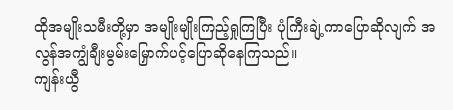ထိုအမျိုးသမီးတို့မှာ အမျိုးမျိုးကြည့်ရှုကြပြီး ပုံကြီးချဲ့ကာပြောဆိုလျက် အလွန်အကျွံချီးမွမ်းမြှောက်ပင့်ပြောဆိုနေကြသည်။
ကျန်းယွီ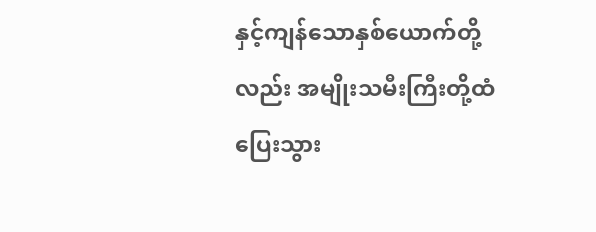နှင့်ကျန်သောနှစ်ယောက်တို့လည်း အမျိုးသမီးကြီးတို့ထံပြေးသွား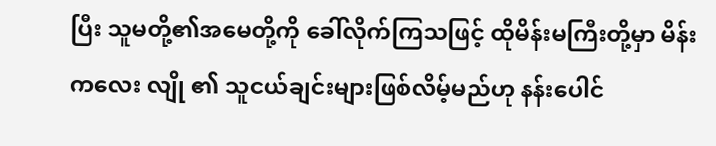ပြီး သူမတို့၏အမေတို့ကို ခေါ်လိုက်ကြသဖြင့် ထိုမိန်းမကြီးတို့မှာ မိန်းကလေး လျို ၏ သူငယ်ချင်းများဖြစ်လိမ့်မည်ဟု နန်းပေါင်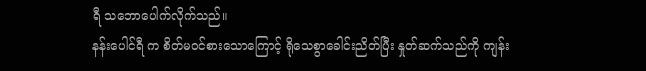ရီ သဘောပေါက်လိုက်သည်။
နန်းပေါင်ရီ က စိတ်မဝင်စားသောကြောင့် ရိုသေစွာခေါင်းညိတ်ပြီး နှုတ်ဆက်သည်ကို ကျန်း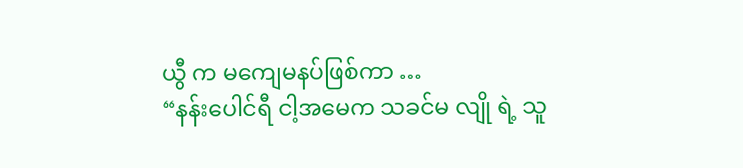ယွီ က မကျေမနပ်ဖြစ်ကာ …
“နန်းပေါင်ရီ ငါ့အမေက သခင်မ လျို ရဲ့ သူ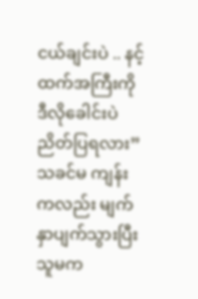ငယ်ချင်းပဲ .. နင့်ထက်အကြီးကို ဒီလိုခေါင်းပဲညိတ်ပြရလား”
သခင်မ ကျန်း ကလည်း မျက်နှာပျက်သွားပြီး သူမက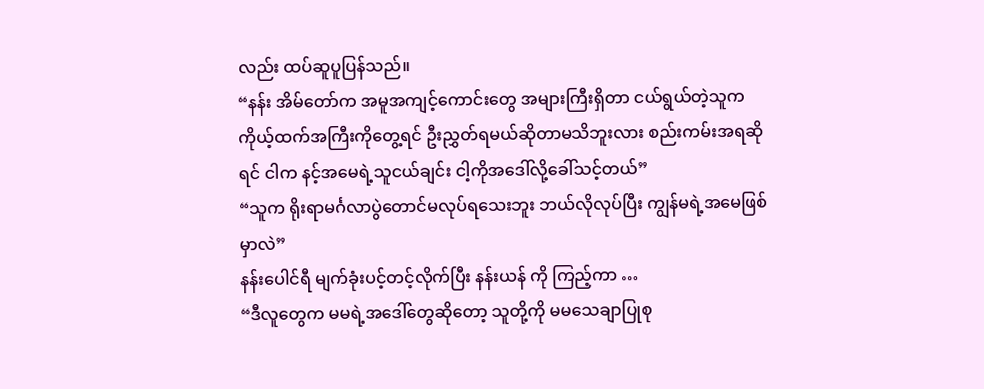လည်း ထပ်ဆူပူပြန်သည်။
“နန်း အိမ်တော်က အမူအကျင့်ကောင်းတွေ အများကြီးရှိတာ ငယ်ရွယ်တဲ့သူက ကိုယ့်ထက်အကြီးကိုတွေ့ရင် ဦးညွှတ်ရမယ်ဆိုတာမသိဘူးလား စည်းကမ်းအရဆိုရင် ငါက နင့်အမေရဲ့သူငယ်ချင်း ငါ့ကိုအဒေါ်လို့ခေါ်သင့်တယ်”
“သူက ရိုးရာမင်္ဂလာပွဲတောင်မလုပ်ရသေးဘူး ဘယ်လိုလုပ်ပြီး ကျွန်မရဲ့အမေဖြစ်မှာလဲ”
နန်းပေါင်ရီ မျက်ခုံးပင့်တင့်လိုက်ပြီး နန်းယန် ကို ကြည့်ကာ …
“ဒီလူတွေက မမရဲ့အဒေါ်တွေဆိုတော့ သူတို့ကို မမသေချာပြုစု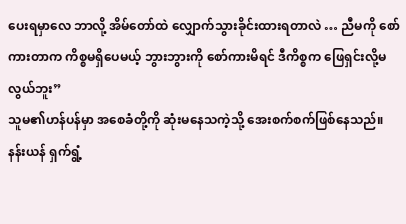ပေးရမှာလေ ဘာလို့ အိမ်တော်ထဲ လျှောက်သွားခိုင်းထားရတာလဲ … ညီမကို စော်ကားတာက ကိစ္စမရှိပေမယ့် ဘွားဘွားကို စော်ကားမိရင် ဒီကိစ္စက ဖြေရှင်းလို့မလွယ်ဘူး”
သူမ၏ဟန်ပန်မှာ အစေခံတို့ကို ဆုံးမနေသကဲ့သို့ အေးစက်စက်ဖြစ်နေသည်။
နန်းယန် ရှက်ရွံ့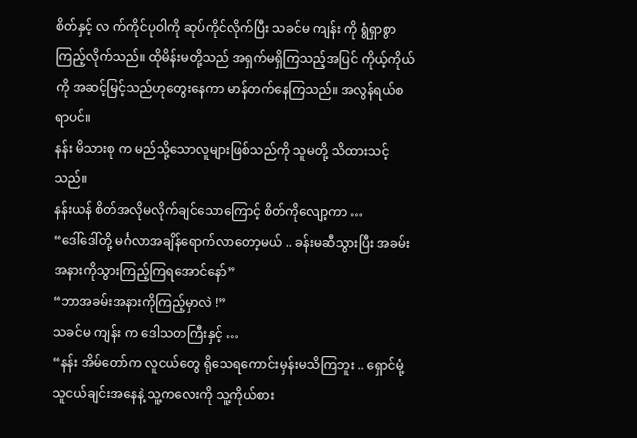စိတ်နှင့် လ က်ကိုင်ပုဝါကို ဆုပ်ကိုင်လိုက်ပြီး သခင်မ ကျန်း ကို ရွံရှာစွာကြည့်လိုက်သည်။ ထိုမိန်းမတို့သည် အရှက်မရှိကြသည့်အပြင် ကိုယ့်ကိုယ်ကို အဆင့်မြင့်သည်ဟုတွေးနေကာ မာန်တက်နေကြသည်။ အလွန်ရယ်စရာပင်။
နန်း မိသားစု က မည်သို့သောလူများဖြစ်သည်ကို သူမတို့ သိထားသင့်သည်။
နန်းယန် စိတ်အလိုမလိုက်ချင်သောကြောင့် စိတ်ကိုလျော့ကာ …
“ဒေါ်ဒေါ်တို့ မင်္ဂလာအချိန်ရောက်လာတော့မယ် .. ခန်းမဆီသွားပြီး အခမ်းအနားကိုသွားကြည့်ကြရအောင်နော်”
“ဘာအခမ်းအနားကိုကြည့်မှာလဲ !”
သခင်မ ကျန်း က ဒေါသတကြီးနှင့် …
“နန်း အိမ်တော်က လူငယ်တွေ ရိုသေရကောင်းမှန်းမသိကြဘူး .. ရှောင်မုံ့ သူငယ်ချင်းအနေနဲ့ သူ့ကလေးကို သူ့ကိုယ်စား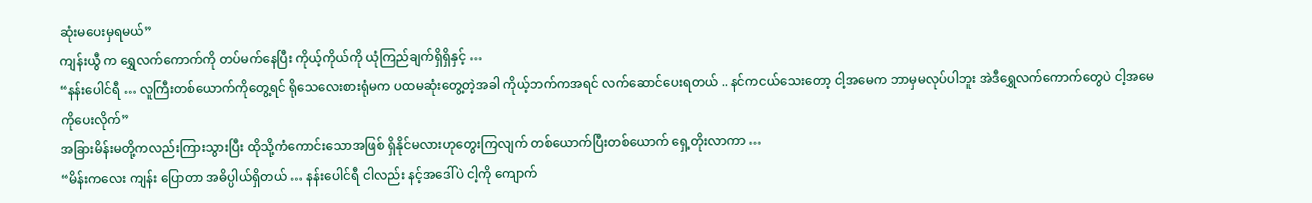ဆုံးမပေးမှရမယ်”
ကျန်းယွီ က ရွှေလက်ကောက်ကို တပ်မက်နေပြီး ကိုယ့်ကိုယ်ကို ယုံကြည်ချက်ရှိရှိနှင့် …
“နန်းပေါင်ရီ … လူကြီးတစ်ယောက်ကိုတွေ့ရင် ရိုသေလေးစားရုံမက ပထမဆုံးတွေ့တဲ့အခါ ကိုယ့်ဘက်ကအရင် လက်ဆောင်ပေးရတယ် .. နင်ကငယ်သေးတော့ ငါ့အမေက ဘာမှမလုပ်ပါဘူး အဲဒီရွှေလက်ကောက်တွေပဲ ငါ့အမေကိုပေးလိုက်”
အခြားမိန်းမတို့ကလည်းကြားသွားပြီး ထိုသို့ကံကောင်းသောအဖြစ် ရှိနိုင်မလားဟုတွေးကြလျက် တစ်ယောက်ပြီးတစ်ယောက် ရှေ့တိုးလာကာ …
“မိန်းကလေး ကျန်း ပြောတာ အဓိပ္ပါယ်ရှိတယ် … နန်းပေါင်ရီ ငါလည်း နင့်အဒေါ်ပဲ ငါ့ကို ကျောက်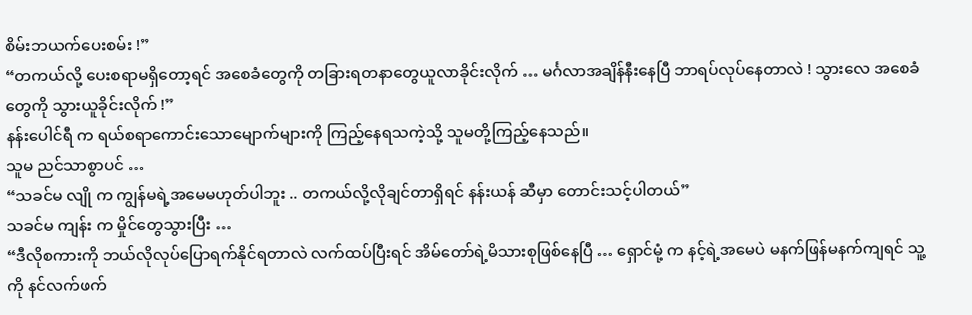စိမ်းဘယက်ပေးစမ်း !”
“တကယ်လို့ ပေးစရာမရှိတော့ရင် အစေခံတွေကို တခြားရတနာတွေယူလာခိုင်းလိုက် … မင်္ဂလာအချိန်နီးနေပြီ ဘာရပ်လုပ်နေတာလဲ ! သွားလေ အစေခံတွေကို သွားယူခိုင်းလိုက် !”
နန်းပေါင်ရီ က ရယ်စရာကောင်းသောမျောက်များကို ကြည့်နေရသကဲ့သို့ သူမတို့ကြည့်နေသည်။
သူမ ညင်သာစွာပင် …
“သခင်မ လျို က ကျွန်မရဲ့အမေမဟုတ်ပါဘူး .. တကယ်လို့လိုချင်တာရှိရင် နန်းယန် ဆီမှာ တောင်းသင့်ပါတယ်”
သခင်မ ကျန်း က မှိုင်တွေသွားပြီး …
“ဒီလိုစကားကို ဘယ်လိုလုပ်ပြောရက်နိုင်ရတာလဲ လက်ထပ်ပြီးရင် အိမ်တော်ရဲ့မိသားစုဖြစ်နေပြီ … ရှောင်မုံ့ က နင့်ရဲ့အမေပဲ မနက်ဖြန်မနက်ကျရင် သူ့ကို နင်လက်ဖက်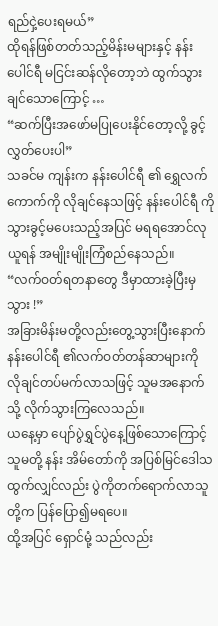ရည်ငှဲ့ပေးရမယ်”
ထိုရန်ဖြစ်တတ်သည့်မိန်းမများနှင့် နန်းပေါင်ရီ မငြင်းဆန်လိုတော့ဘဲ ထွက်သွားချင်သောကြောင့် …
“ဆက်ပြီးအဖော်မပြုပေးနိုင်တော့လို့ ခွင့်လွှတ်ပေးပါ”
သခင်မ ကျန်းက နန်းပေါင်ရီ ၏ ရွှေလက်ကောက်ကို လိုချင်နေသဖြင့် နန်းပေါင်ရီ ကို သွားခွင့်မပေးသည့်အပြင် မရရအောင်လုယူရန် အမျိုးမျိုးကြံစည်နေသည်။
“လက်ဝတ်ရတနာတွေ ဒီမှာထားခဲ့ပြီးမှသွား !”
အခြားမိန်းမတို့လည်းတွေ့သွားပြီးနောက် နန်းပေါင်ရီ ၏လက်ဝတ်တန်ဆာများကို လိုချင်တပ်မက်လာသဖြင့် သူမအနောက်သို့ လိုက်သွားကြလေသည်။
ယနေ့မှာ ပျော်ပွဲရွှင်ပွဲနေ့ဖြစ်သောကြောင့် သူမတို့ နန်း အိမ်တော်ကို အပြစ်မြင်ဒေါသထွက်လျှင်လည်း ပွဲကိုတက်ရောက်လာသူတို့က ပြန်ပြော၍မရပေ။
ထို့အပြင် ရှောင်မုံ့ သည်လည်း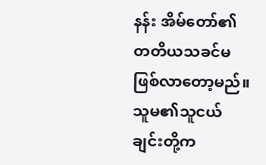နန်း အိမ်တော်၏ တတိယသခင်မဖြစ်လာတော့မည်။ သူမ၏သူငယ်ချင်းတို့က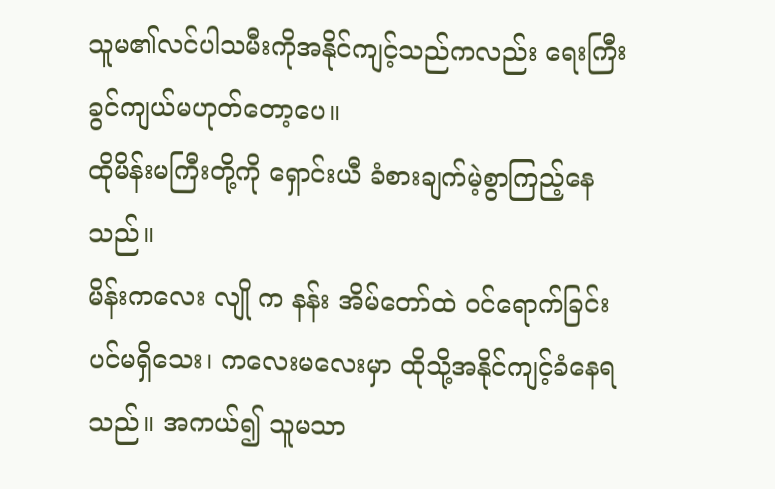သူမ၏လင်ပါသမီးကိုအနိုင်ကျင့်သည်ကလည်း ရေးကြီးခွင်ကျယ်မဟုတ်တော့ပေ။
ထိုမိန်းမကြီးတို့ကို ရှောင်းယီ ခံစားချက်မဲ့စွာကြည့်နေသည်။
မိန်းကလေး လျို က နန်း အိမ်တော်ထဲ ဝင်ရောက်ခြင်းပင်မရှိသေး၊ ကလေးမလေးမှာ ထိုသို့အနိုင်ကျင့်ခံနေရသည်။ အကယ်၍ သူမသာ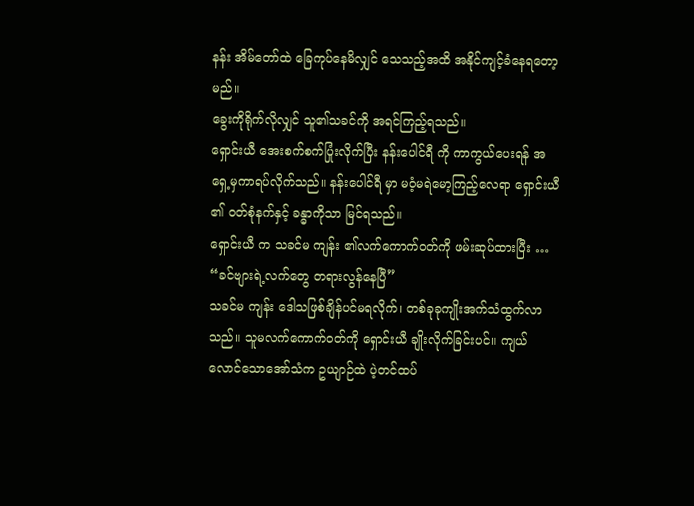နန်း အိမ်တော်ထဲ ခြေကုပ်နေမိလျှင် သေသည့်အထိ အနိုင်ကျင့်ခံနေရတော့မည်။
ခွေးကိုရိုက်လိုလျှင် သူ၏သခင်ကို အရင်ကြည့်ရသည်။
ရှောင်းယီ အေးစက်စက်ပြုံးလိုက်ပြီး နန်းပေါင်ရီ ကို ကာကွယ်ပေးရန် အရှေ့မှကာရပ်လိုက်သည်။ နန်းပေါင်ရီ မှာ မဝံ့မရဲမော့ကြည့်လေရာ ရှောင်းယီ ၏ ဝတ်စုံနက်နှင့် ခန္ဓာကိုသာ မြင်ရသည်။
ရှောင်းယီ က သခင်မ ကျန်း ၏လက်ကောက်ဝတ်ကို ဖမ်းဆုပ်ထားပြီး …
“ခင်ဗျားရဲ့လက်တွေ တရားလွန်နေပြီ”
သခင်မ ကျန်း ဒေါသဖြစ်ချိန်ပင်မရလိုက်၊ တစ်ခုခုကျိုးအက်သံထွက်လာသည်။ သူမလက်ကောက်ဝတ်ကို ရှောင်းယီ ချိုးလိုက်ခြင်းပင်။ ကျယ်လောင်သောအော်သံက ဥယျာဉ်ထဲ ပဲ့တင်ထပ်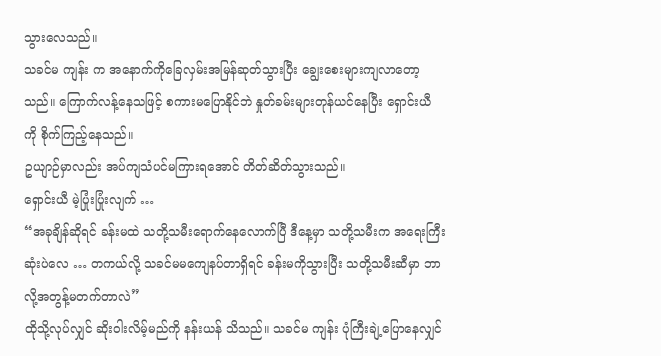သွားလေသည်။
သခင်မ ကျန်း က အနောက်ကိုခြေလှမ်းအမြန်ဆုတ်သွားပြီး ချွေးစေးများကျလာတော့သည်။ ကြောက်လန့်နေသဖြင့် စကားမပြောနိုင်ဘဲ နှုတ်ခမ်းများတုန်ယင်နေပြီး ရှောင်းယီ ကို စိုက်ကြည့်နေသည်။
ဥယျာဉ်မှာလည်း အပ်ကျသံပင်မကြားရအောင် တိတ်ဆိတ်သွားသည်။
ရှောင်းယီ မဲ့ပြုံးပြုံးလျက် …
“အခုချိန်ဆိုရင် ခန်းမထဲ သတို့သမီးရောက်နေလောက်ပြီ ဒီနေ့မှာ သတို့သမီးက အရေးကြီးဆုံးပဲလေ … တကယ်လို့ သခင်မမကျေနပ်တာရှိရင် ခန်းမကိုသွားပြီး သတို့သမီးဆီမှာ ဘာလို့အတွန့်မတက်တာလဲ”
ထိုသို့လုပ်လျှင် ဆိုးဝါးလိမ့်မည်ကို နန်းယန် သိသည်။ သခင်မ ကျန်း ပုံကြီးချဲ့ပြောနေလျှင်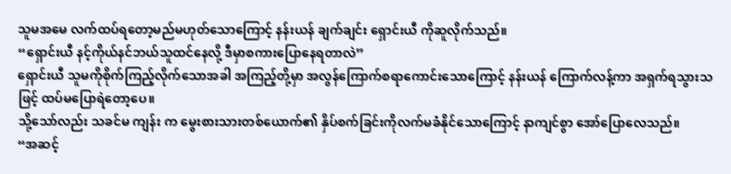သူမအမေ လက်ထပ်ရတော့မည်မဟုတ်သောကြောင့် နန်းယန် ချက်ချင်း ရှောင်းယီ ကိုဆူလိုက်သည်။
“ရှောင်းယီ နင့်ကိုယ်နင်ဘယ်သူထင်နေလို့ ဒီမှာစကားပြောနေရတာလဲ”
ရှောင်းယီ သူမကိုစိုက်ကြည့်လိုက်သောအခါ အကြည့်တို့မှာ အလွန်ကြောက်စရာကောင်းသောကြောင့် နန်းယန် ကြောက်လန့်ကာ အရှက်ရသွားသဖြင့် ထပ်မပြောရဲတော့ပေ။
သို့သော်လည်း သခင်မ ကျန်း က မွေးစားသားတစ်ယောက်၏ နှိပ်စက်ခြင်းကိုလက်မခံနိုင်သောကြောင့် နာကျင်စွာ အော်ပြောလေသည်။
“အဆင့်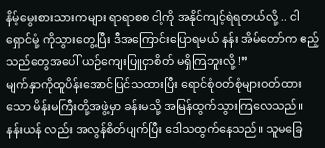နိမ့်မွေးစားသားကများ ရာရာစစ ငါ့ကို အနိုင်ကျင့်ရဲရတယ်လို့ .. ငါ ရှောင်မုံ့ ကိုသွားတွေ့ပြီး ဒီအကြောင်းပြောရမယ် နန်း အိမ်တော်က ဧည့်သည်တွေအပေါ် ယဉ်ကျေးပြူငှာစိတ် မရှိကြဘူးလို့ !”
မျက်နှာကိုထူပိန်းအောင်ပြင်သထားပြီး ရောင်စုံဝတ်စုံများဝတ်ထားသော မိန်းမကြီးတို့အဖွဲ့မှာ ခန်းမသို့ အမြန်ထွက်သွားကြလေသည်။
နန်းယန် လည်း အလွန်စိတ်ပျက်ပြီး ဒေါသထွက်နေသည်။ သူမခြေ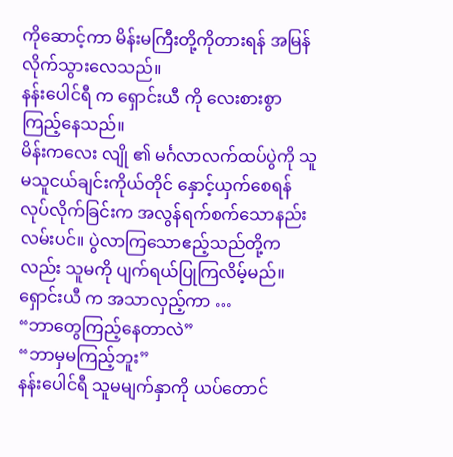ကိုဆောင့်ကာ မိန်းမကြီးတို့ကိုတားရန် အမြန်လိုက်သွားလေသည်။
နန်းပေါင်ရီ က ရှောင်းယီ ကို လေးစားစွာကြည့်နေသည်။
မိန်းကလေး လျို ၏ မင်္ဂလာလက်ထပ်ပွဲကို သူမသူငယ်ချင်းကိုယ်တိုင် နှောင့်ယှက်စေရန်လုပ်လိုက်ခြင်းက အလွန်ရက်စက်သောနည်းလမ်းပင်။ ပွဲလာကြသောဧည့်သည်တို့ကလည်း သူမကို ပျက်ရယ်ပြုကြလိမ့်မည်။
ရှောင်းယီ က အသာလှည့်ကာ …
“ဘာတွေကြည့်နေတာလဲ”
“ဘာမှမကြည့်ဘူး”
နန်းပေါင်ရီ သူမမျက်နှာကို ယပ်တောင်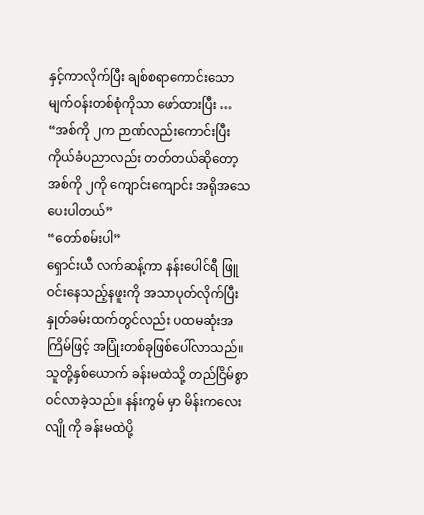နှင့်ကာလိုက်ပြီး ချစ်စရာကောင်းသော မျက်ဝန်းတစ်စုံကိုသာ ဖော်ထားပြီး …
“အစ်ကို ၂က ဉာဏ်လည်းကောင်းပြီး ကိုယ်ခံပညာလည်း တတ်တယ်ဆိုတော့ အစ်ကို ၂ကို ကျောင်းကျောင်း အရိုအသေပေးပါတယ်”
“တော်စမ်းပါ”
ရှောင်းယီ လက်ဆန့်ကာ နန်းပေါင်ရီ ဖြူဝင်းနေသည့်နဖူးကို အသာပုတ်လိုက်ပြီး နှုတ်ခမ်းထက်တွင်လည်း ပထမဆုံးအကြိမ်ဖြင့် အပြုံးတစ်ခုဖြစ်ပေါ်လာသည်။
သူတို့နှစ်ယောက် ခန်းမထဲသို့ တည်ငြိမ်စွာ ဝင်လာခဲ့သည်။ နန်းကွမ် မှာ မိန်းကလေး လျို ကို ခန်းမထဲပို့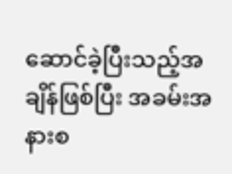ဆောင်ခဲ့ပြီးသည့်အချိန်ဖြစ်ပြီး အခမ်းအနားစ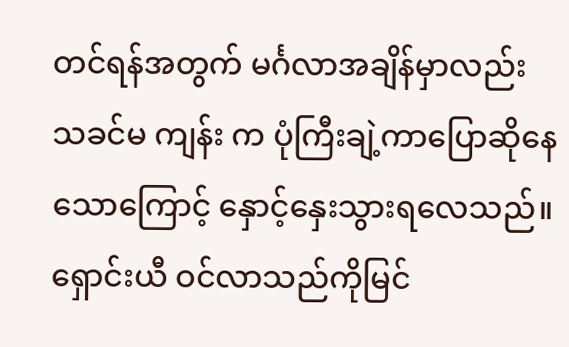တင်ရန်အတွက် မင်္ဂလာအချိန်မှာလည်း သခင်မ ကျန်း က ပုံကြီးချဲ့ကာပြောဆိုနေသောကြောင့် နှောင့်နှေးသွားရလေသည်။
ရှောင်းယီ ဝင်လာသည်ကိုမြင်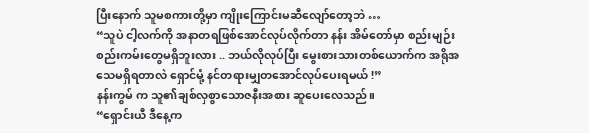ပြီးနောက် သူမစကားတို့မှာ ကျိုးကြောင်းမဆီလျော်တော့ဘဲ …
“သူပဲ ငါ့လက်ကို အနာတရဖြစ်အောင်လုပ်လိုက်တာ နန်း အိမ်တော်မှာ စည်းမျဉ်းစည်းကမ်းတွေမရှိဘူးလား .. ဘယ်လိုလုပ်ပြီး မွေးစားသားတစ်ယောက်က အရိုအသေမရှိရတာလဲ ရှောင်မုံ့ နင်တရားမျှတအောင်လုပ်ပေးရမယ် !”
နန်းကွမ် က သူ၏ချစ်လှစွာသောဇနီးအစား ဆူပေးလေသည်။
“ရှောင်းယီ ဒီနေ့က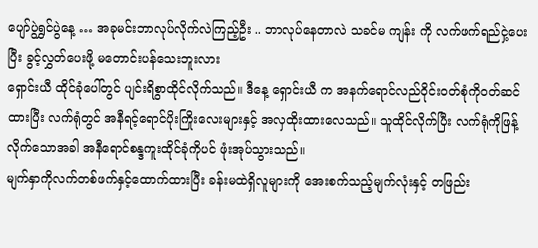ပျော်ပွဲရွှင်ပွဲနေ့ … အခုမင်းဘာလုပ်လိုက်လဲကြည့်ဦး .. ဘာလုပ်နေတာလဲ သခင်မ ကျန်း ကို လက်ဖက်ရည်ငှဲ့ပေးပြီး ခွင့်လွှတ်ပေးဖို့ မတောင်းပန်သေးဘူးလား
ရှောင်းယီ ထိုင်ခုံပေါ်တွင် ပျင်းရိစွာထိုင်လိုက်သည်။ ဒီနေ့ ရှောင်းယီ က အနက်ရောင်လည်ဝိုင်းဝတ်စုံကိုဝတ်ဆင်ထားပြီး လက်ရုံတွင် အနီရင့်ရောင်ပိုးကြိုးလေးများနှင့် အလှထိုးထားလေသည်။ သူထိုင်လိုက်ပြီး လက်ရုံကိုဖြန့်လိုက်သောအခါ အနီရောင်စန္ဒကူးထိုင်ခုံကိုပင် ဖုံးအုပ်သွားသည်။
မျက်နှာကိုလက်တစ်ဖက်နှင့်ထောက်ထားပြီး ခန်းမထဲရှိလူများကို အေးစက်သည့်မျက်လုံးနှင့် တဖြည်း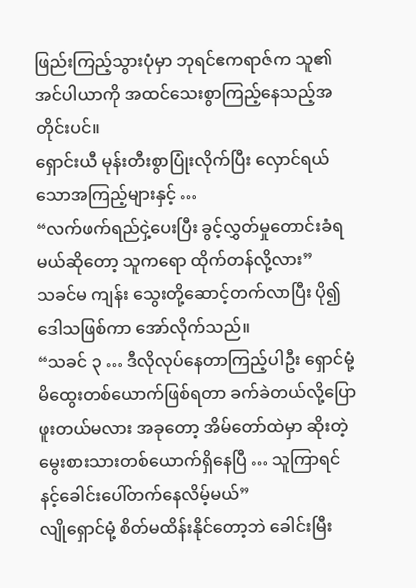ဖြည်းကြည့်သွားပုံမှာ ဘုရင်ဧကရာဇ်က သူ၏အင်ပါယာကို အထင်သေးစွာကြည့်နေသည့်အတိုင်းပင်။
ရှောင်းယီ မုန်းတီးစွာပြုံးလိုက်ပြီး လှောင်ရယ်သောအကြည့်များနှင့် …
“လက်ဖက်ရည်ငှဲ့ပေးပြီး ခွင့်လွှတ်မှုတောင်းခံရမယ်ဆိုတော့ သူကရော ထိုက်တန်လို့လား”
သခင်မ ကျန်း သွေးတို့ဆောင့်တက်လာပြီး ပို၍ဒေါသဖြစ်ကာ အော်လိုက်သည်။
“သခင် ၃ … ဒီလိုလုပ်နေတာကြည့်ပါဦး ရှောင်မုံ့ မိထွေးတစ်ယောက်ဖြစ်ရတာ ခက်ခဲတယ်လို့ပြောဖူးတယ်မလား အခုတော့ အိမ်တော်ထဲမှာ ဆိုးတဲ့
မွေးစားသားတစ်ယောက်ရှိနေပြီ … သူကြာရင် နင့်ခေါင်းပေါ်တက်နေလိမ့်မယ်”
လျိုရှောင်မုံ့ စိတ်မထိန်းနိုင်တော့ဘဲ ခေါင်းမြီး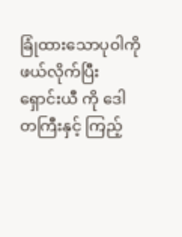ခြုံထားသောပုဝါကို ဖယ်လိုက်ပြီး ရှောင်းယီ ကို ဒေါတကြီးနှင့် ကြည့်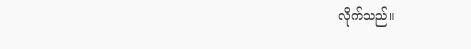လိုက်သည်။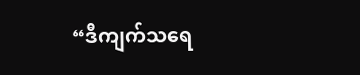“ဒီကျက်သရေ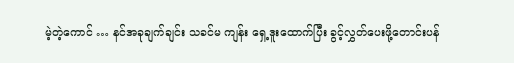မဲ့တဲ့ကောင် … နင်အခုချက်ချင်း သခင်မ ကျန်း ရှေ့ဒူးထောက်ပြီး ခွင့်လွှတ်ပေးဖို့တောင်းပန်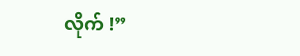လိုက် !”